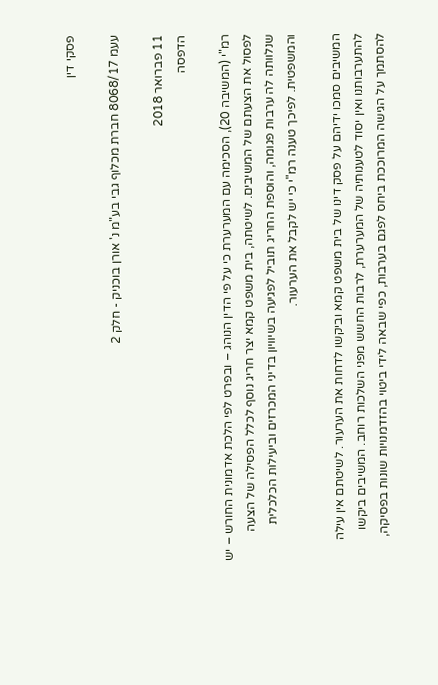פסקי דין

עעמ 8068/17 חברת מכלוף גבי בע"מ נ' אורן בוכניק - חלק 2

11 פברואר 2018
הדפסה

רמ"י (המשיבה 20), הסכימה עם המערערת כי על פי הדין הנוהג – ובפרט לפי הלכת אדמונית החורש – יש לפסול את הצעתם של המשיבים. לשיטתה, בית משפט קמא יצר חריג נוסף לכלל הפסילה של הצעה שנלוותה לה ערבות פגומה, והוספת החריג תוביל לפגיעה בשיוויון בדיני המכרזים וביעילות הכלכלית והמשפטית. לפיכך טענה רמ"י כי יש לקבל את הערעור.

המשיבים סמכו ידיהם על פסק דינו של בית משפט קמא וביקשו לדחות את הערעור. לשיטתם אין עילה להתערבותנו ואין יסוד לטענותיה של המערערת, לרבות החשש מפני השלכות רוחב. המשיבים ביקשו להסתמך על הגישה המרוככת ביחס לפגם בערבות, כפי שבאה לידי ביטוי בהזדמנויות שונות בפסיקה,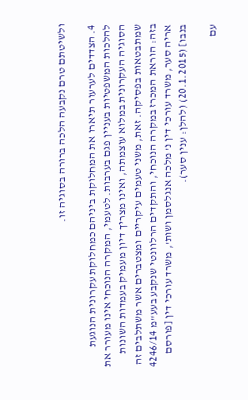ולשיטתם טרם נקבעה הלכה ברורה בסוגיה זו.

4. הצדדים לערעור תיארו את המחלוקת ביניהם כמחלוקת עקרונית הנוגעת להלכות המשפטיות בעניין פגם בערבות. לטעמי, המקרה הנוכחי אינו מעורר את הסוגיה העקרונית במלוא עוצמתה, ואינו מצריך דיון מעמיק בעמדות השונות שמתבטאות בפסיקה. זאת, משני טעמים עיקריים ומצטברים אשר משתלבים זה בזה: הוראת המכרז במקרה הנוכחי, והתקדים הרלוונטי שנקבע בעע"מ 4246/14 אריה סער, משרד עורכי דין נ' מלכה אנגלסמן ושות', משרד עורכי דין [פורסם בנבו] (20.1.2015) (להלן: ענין סער).

עם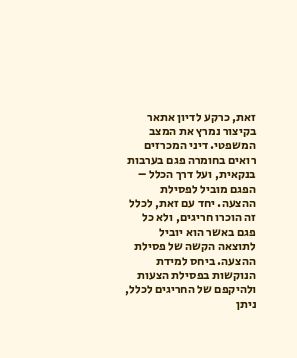זאת, כרקע לדיון אתאר בקיצור נמרץ את המצב המשפטי. דיני המכרזים רואים בחומרה פגם בערבות בנקאית, ועל דרך הכלל – הפגם מוביל לפסילת ההצעה. יחד עם זאת, לכלל זה הוכרו חריגים, ולא כל פגם באשר הוא יוביל לתוצאה הקשה של פסילת ההצעה. ביחס למידת הנוקשות בפסילת הצעות ולהיקפם של החריגים לכלל, ניתן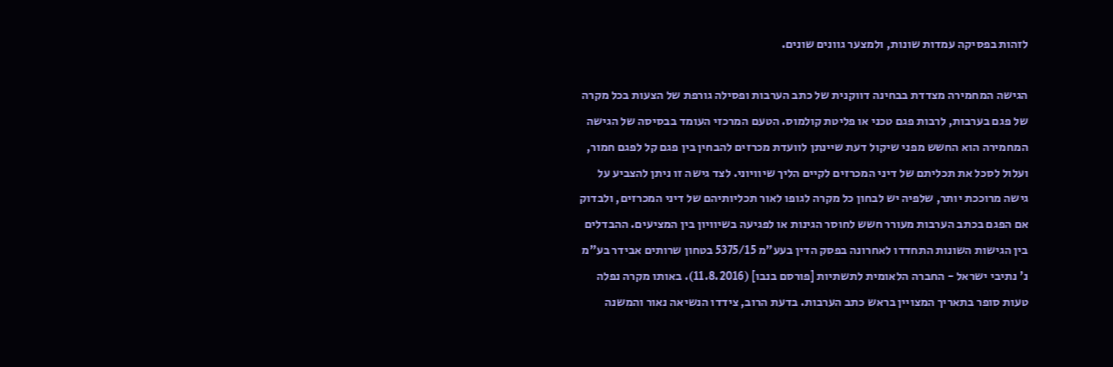לזהות בפסיקה עמדות שונות, ולמצער גוונים שונים.

הגישה המחמירה מצדדת בבחינה דווקנית של כתב הערבות ופסילה גורפת של הצעות בכל מקרה של פגם בערבות, לרבות פגם טכני או פליטת קולמוס. הטעם המרכזי העומד בבסיסה של הגישה המחמירה הוא החשש מפני שיקול דעת שיינתן לוועדת מכרזים להבחין בין פגם קל לפגם חמור, ועלול לסכל את תכליתם של דיני המכרזים לקיים הליך שיוויוני. לצד גישה זו ניתן להצביע על גישה מרוככת יותר, שלפיה יש לבחון כל מקרה לגופו לאור תכליותיהם של דיני המכרזים, ולבדוק אם הפגם בכתב הערבות מעורר חשש לחוסר הגינות או לפגיעה בשיוויון בין המציעים. ההבדלים בין הגישות השונות התחדדו לאחרונה בפסק הדין בעע"מ 5375/15 בטחון שרותים אבידר בע"מ נ' נתיבי ישראל - החברה הלאומית לתשתיות [פורסם בנבו] (11.8.2016). באותו מקרה נפלה טעות סופר בתאריך המצויין בראש כתב הערבות. בדעת הרוב, צידדו הנשיאה נאור והמשנה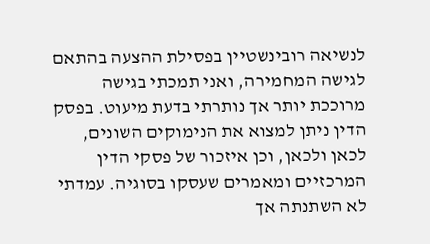לנשיאה רובינשטיין בפסילת ההצעה בהתאם לגישה המחמירה, ואני תמכתי בגישה מרוככת יותר אך נותרתי בדעת מיעוט. בפסק הדין ניתן למצוא את הנימוקים השונים, לכאן ולכאן, וכן איזכור של פסקי הדין המרכזיים ומאמרים שעסקו בסוגיה. עמדתי לא השתנתה אך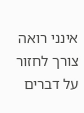אינני רואה צורך לחזור על דברים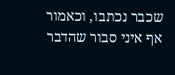שכבר נכתבו, וכאמור אף איני סבור שהדבר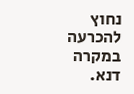נחוץ להכרעה במקרה דנא.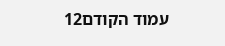עמוד הקודם12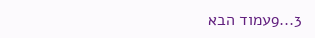3...9עמוד הבא